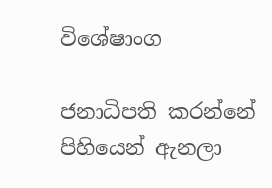විශේෂාංග

ජනාධිපති කරන්නේ පිහියෙන් ඇනලා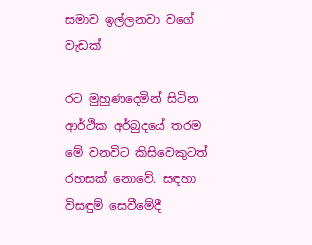සමාව ඉල්ලනවා වගේ වැඩක්

රට මුහුණදෙමින් සිටින ආර්ථික අර්බුදයේ තරම මේ වනවිට කිසිවෙකුටත් රහසක් නොවේ. සඳහා විසඳුම් සෙවීමේදී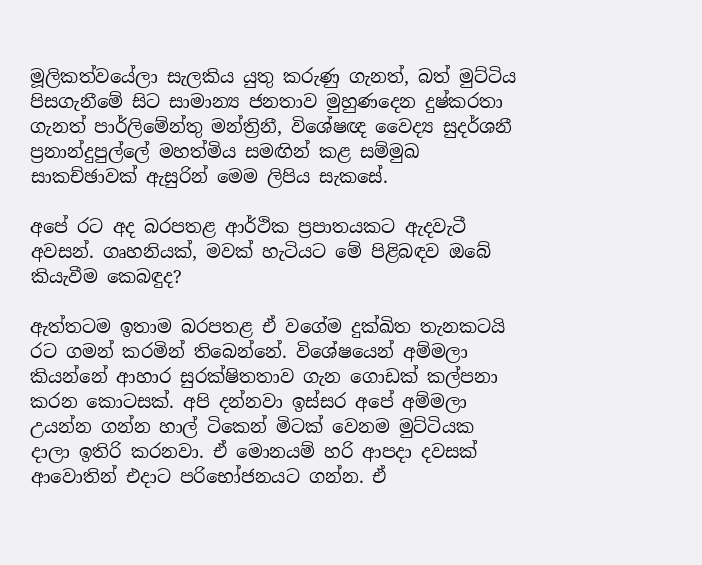මූලිකත්වයේලා සැලකිය යුතු කරුණු ගැනත්, බත් මුට්ටිය පිසගැනීමේ සිට සාමාන්‍ය ජනතාව මුහුණදෙන දුෂ්කරතා ගැනත් පාර්ලිමේන්තු මන්ත්‍රිනී, විශේෂඥ වෛද්‍ය සුදර්ශනී ප්‍රනාන්දුපුල්ලේ මහත්මිය සමඟින් කළ සම්මුඛ සාකච්ඡාවක් ඇසුරින් මෙම ලිපිය සැකසේ.

අපේ රට අද බරපතළ ආර්ථික ප්‍රපාතයකට ඇදවැටී අවසන්. ගෘහනියක්, මවක් හැටියට මේ පිළිබඳව ඔබේ කියැවීම කෙබඳුද?

ඇත්තටම ඉතාම බරපතළ ඒ වගේම දුක්ඛිත තැනකටයි රට ගමන් කරමින් තිබෙන්නේ. විශේෂයෙන් අම්මලා කියන්නේ ආහාර සුරක්ෂිතතාව ගැන ගොඩක් කල්පනා කරන කොටසක්. අපි දන්නවා ඉස්සර අපේ අම්මලා උයන්න ගන්න හාල් ටිකෙන් මිටක් වෙනම මුට්ටියක දාලා ඉතිරි කරනවා. ඒ මොනයම් හරි ආපදා දවසක් ආවොතින් එදාට පරිභෝජනයට ගන්න. ඒ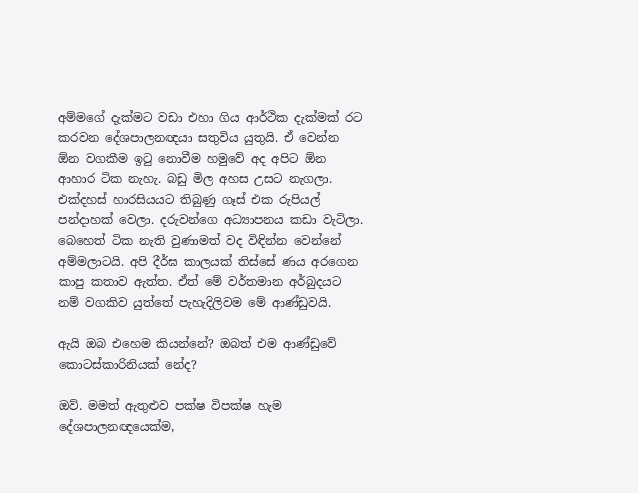අම්මගේ දැක්මට වඩා එහා ගිය ආර්ථික දැක්මක් රට කරවන දේශපාලනඥයා සතුවිය යුතුයි. ඒ වෙන්න ඕන වගකීම ඉටු නොවීම හමුවේ අද අපිට ඕන ආහාර ටික නැහැ. බඩු මිල අහස උසට නැගලා. එක්දහස් හාරසියයට තිබුණු ගෑස් එක රුපියල් පන්දාහක් වෙලා. දරුවන්ගෙ අධ්‍යාපනය කඩා වැටිලා. බෙහෙත් ටික නැති වුණාමත් වද විඳින්න වෙන්නේ අම්මලාටයි. අපි දීර්ඝ කාලයක් තිස්සේ ණය අරගෙන කාපු කතාව ඇත්ත. ඒත් මේ වර්තමාන අර්බුදයට නම් වගකිව යුත්තේ පැහැදිලිවම මේ ආණ්ඩුවයි.

ඇයි ඔබ එහෙම කියන්නේ? ඔබත් එම ආණ්ඩුවේ කොටස්කාරිනියක් නේද?

ඔව්. මමත් ඇතුළුව පක්ෂ විපක්ෂ හැම දේශපාලනඥයෙක්ම,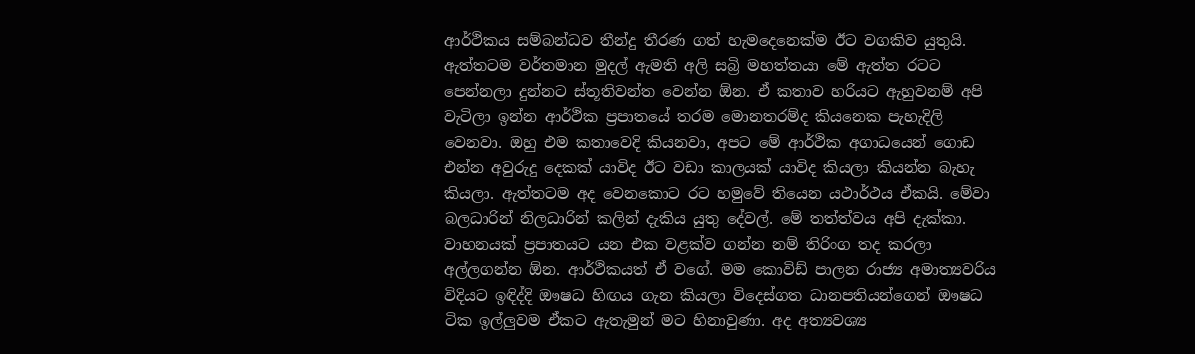ආර්ථිකය සම්බන්ධව තීන්දු තීරණ ගත් හැමදෙනෙක්ම ඊට වගකිව යුතුයි. ඇත්තටම වර්තමාන මුදල් ඇමති අලි සබ්‍රි මහත්තයා මේ ඇත්ත රටට පෙන්නලා දුන්නට ස්තූතිවන්ත වෙන්න ඕන. ඒ කතාව හරියට ඇහුවනම් අපි වැටිලා ඉන්න ආර්ථික ප්‍රපාතයේ තරම මොනතරම්ද කියනෙක පැහැදිලි වෙනවා. ඔහු එම කතාවෙදි කියනවා, අපට මේ ආර්ථික අගාධයෙන් ගොඩ එන්න අවුරුදු දෙකක් යාවිද ඊට වඩා කාලයක් යාවිද කියලා කියන්න බැහැ කියලා. ඇත්තටම අද වෙනකොට රට හමුවේ තියෙන යථාර්ථය ඒකයි. මේවා බලධාරින් නිලධාරින් කලින් දැකිය යුතු දේවල්. මේ තත්ත්වය අපි දැක්කා. වාහනයක් ප්‍රපාතයට යන එක වළක්ව ගන්න නම් තිරිංග තද කරලා අල්ලගන්න ඕන. ආර්ථිකයත් ඒ වගේ. මම කොවිඩ් පාලන රාජ්‍ය අමාත්‍යවරිය විදියට ඉඳිද්දි ඖෂධ හිඟය ගැන කියලා විදෙස්ගත ධානපතියන්ගෙන් ඖෂධ ටික ඉල්ලුවම ඒකට ඇතැමුන් මට හිනාවුණා. අද අත්‍යවශ්‍ය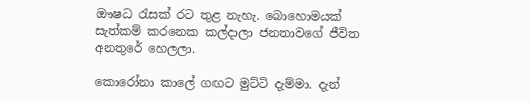ඖෂධ රැසක් රට තුළ නැහැ. බොහොමයක් සැත්කම් කරනෙක කල්දාලා ජනතාවගේ ජීවිත අනතුරේ හෙලලා.

කොරෝනා කාලේ ගඟට මුට්ටි දැම්මා. දැන්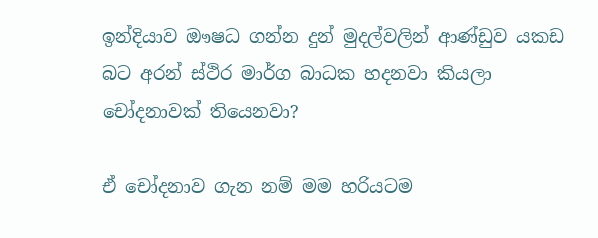ඉන්දියාව ඖෂධ ගන්න දුන් මුදල්වලින් ආණ්ඩුව යකඩ බට අරන් ස්ථිර මාර්ග බාධක හදනවා කියලා චෝදනාවක් තියෙනවා?

ඒ චෝදනාව ගැන නම් මම හරියටම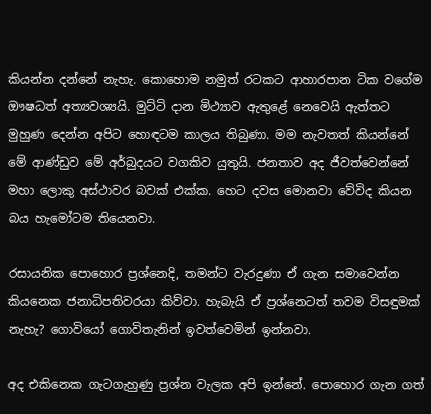කියන්න දන්නේ නැහැ. කොහොම නමුත් රටකට ආහාරපාන ටික වගේම ඖෂධත් අත්‍යවශ්‍යයි. මුට්ටි දාන මිථ්‍යාව ඇතුළේ නෙවෙයි ඇත්තට මුහුණ දෙන්න අපිට හොඳටම කාලය තිබුණා. මම නැවතත් කියන්නේ මේ ආණ්ඩුව මේ අර්බුදයට වගකිව යුතුයි. ජනතාව අද ජීවත්වෙන්නේ මහා ලොකු අස්ථාවර බවක් එක්ක. හෙට දවස මොනවා වේවිද කියන බය හැමෝටම තියෙනවා.

රසායනික පොහොර ප්‍රශ්නෙදි, තමන්ට වැරදුණා ඒ ගැන සමාවෙන්න කියනෙක ජනාධිපතිවරයා කිව්වා. හැබැයි ඒ ප්‍රශ්නෙටත් තවම විසඳුමක් නැහැ? ගොවියෝ ගොවිතැනින් ඉවත්වෙමින් ඉන්නවා.

අද එකිනෙක ගැටගැහුණු ප්‍රශ්න වැලක අපි ඉන්නේ. පොහොර ගැන ගත්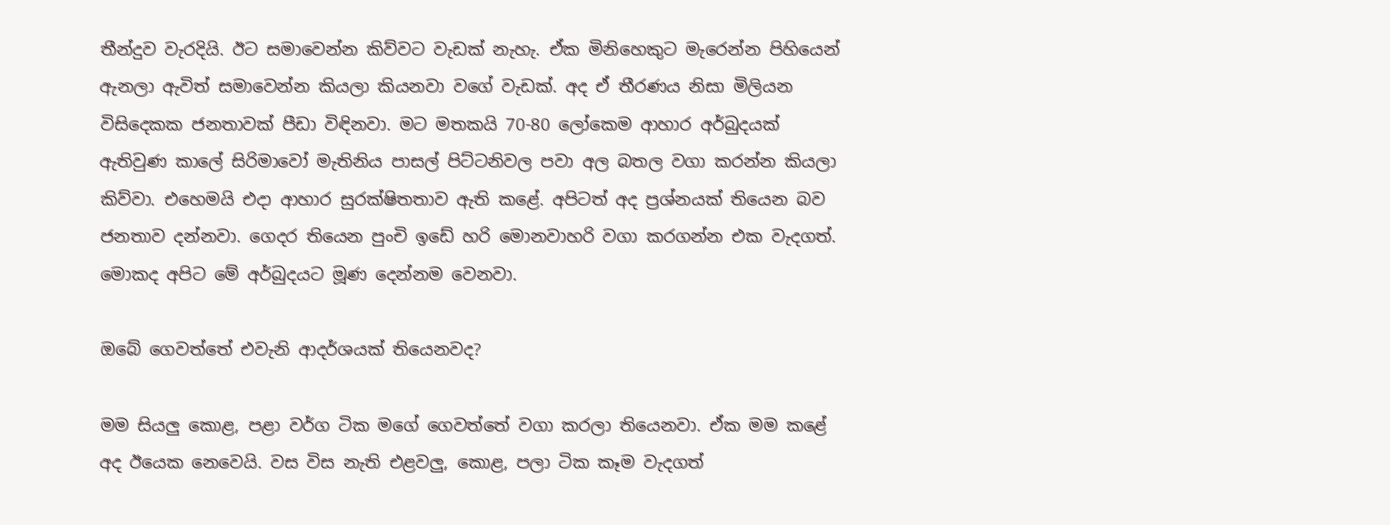තීන්දුව වැරදියි. ඊට සමාවෙන්න කිව්වට වැඩක් නැහැ. ඒක මිනිහෙකුට මැරෙන්න පිහියෙන් ඇනලා ඇවිත් සමාවෙන්න කියලා කියනවා වගේ වැඩක්. අද ඒ තීරණය නිසා මිලියන විසිදෙකක ජනතාවක් පීඩා විඳිනවා. මට මතකයි 70-80 ලෝකෙම ආහාර අර්බුදයක් ඇතිවුණ කාලේ සිරිමාවෝ මැතිනිය පාසල් පිට්ටනිවල පවා අල බතල වගා කරන්න කියලා කිව්වා. එහෙමයි එදා ආහාර සුරක්ෂිතතාව ඇති කළේ. අපිටත් අද ප්‍රශ්නයක් තියෙන බව ජනතාව දන්නවා. ගෙදර තියෙන පුංචි ඉඩේ හරි මොනවාහරි වගා කරගන්න එක වැදගත්. මොකද අපිට මේ අර්බුදයට මූණ දෙන්නම වෙනවා.

ඔබේ ගෙවත්තේ එවැනි ආදර්ශයක් තියෙනවද?

මම සියලු කොළ, පළා වර්ග ටික මගේ ගෙවත්තේ වගා කරලා තියෙනවා. ඒක මම කළේ අද ඊයෙක නෙවෙයි. වස විස නැති එළවලු, කොළ, පලා ටික කෑම වැදගත්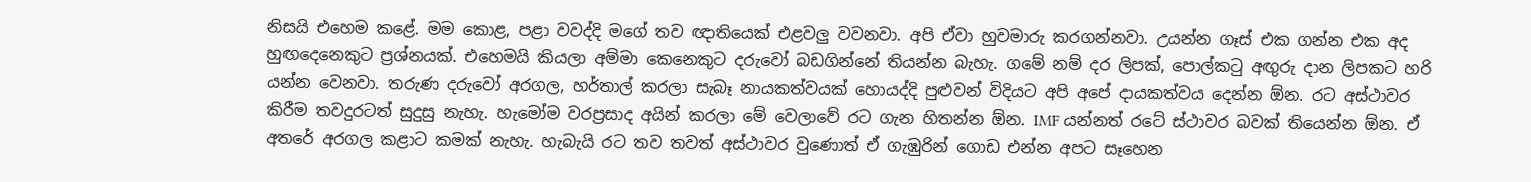නිසයි එහෙම කළේ. මම කොළ, පළා වවද්දි මගේ තව ඥාතියෙක් එළවලු වවනවා. අපි ඒවා හුවමාරු කරගන්නවා. උයන්න ගෑස් එක ගන්න එක අද හුඟදෙනෙකුට ප්‍රශ්නයක්. එහෙමයි කියලා අම්මා කෙනෙකුට දරුවෝ බඩගින්නේ තියන්න බැහැ. ගමේ නම් දර ලිපක්, පොල්කටු අඟුරු දාන ලිපකට හරි යන්න වෙනවා. තරුණ දරුවෝ අරගල, හර්තාල් කරලා සැබෑ නායකත්වයක් හොයද්දි පුළුවන් විදියට අපි අපේ දායකත්වය දෙන්න ඕන. රට අස්ථාවර කිරීම තවදුරටත් සුදුසු නැහැ. හැමෝම වරප්‍රසාද අයින් කරලා මේ වෙලාවේ රට ගැන හිතන්න ඕන. IMF යන්නත් රටේ ස්ථාවර බවක් තියෙන්න ඕන. ඒ අතරේ අරගල කළාට කමක් නැහැ. හැබැයි රට තව තවත් අස්ථාවර වුණොත් ඒ ගැඹුරින් ගොඩ එන්න අපට සෑහෙන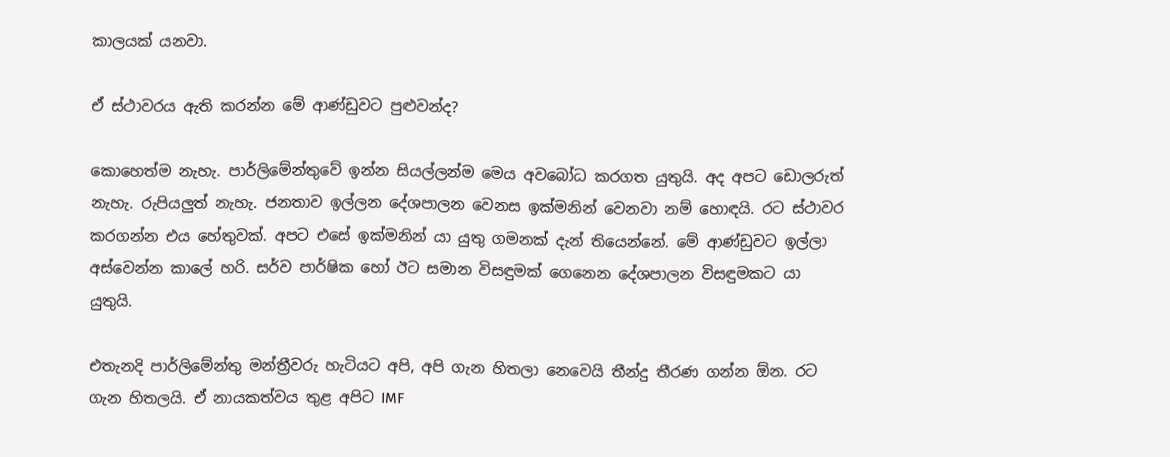කාලයක් යනවා.

ඒ ස්ථාවරය ඇති කරන්න මේ ආණ්ඩුවට පුළුවන්ද?

කොහෙත්ම නැහැ. පාර්ලිමේන්තුවේ ඉන්න සියල්ලන්ම මෙය අවබෝධ කරගත යුතුයි. අද අපට ඩොලරුත් නැහැ. රුපියලුත් නැහැ. ජනතාව ඉල්ලන දේශපාලන වෙනස ඉක්මනින් වෙනවා නම් හොඳයි. රට ස්ථාවර කරගන්න එය හේතුවක්. අපට එසේ ඉක්මනින් යා යුතු ගමනක් දැන් තියෙන්නේ. මේ ආණ්ඩුවට ඉල්ලා අස්වෙන්න කාලේ හරි. සර්ව පාර්ෂික හෝ ඊට සමාන විසඳුමක් ගෙනෙන දේශපාලන විසඳුමකට යා යුතුයි.

එතැනදි පාර්ලිමේන්තු මන්ත්‍රීවරු හැටියට අපි, අපි ගැන හිතලා නෙවෙයි තීන්දු තීරණ ගන්න ඕන. රට ගැන හිතලයි. ඒ නායකත්වය තුළ අපිට IMF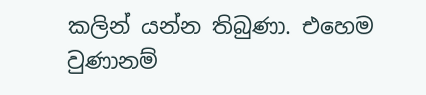කලින් යන්න තිබුණා. එහෙම වුණානම්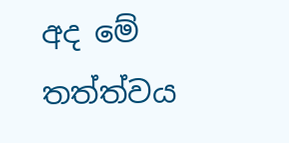අද මේ තත්ත්වය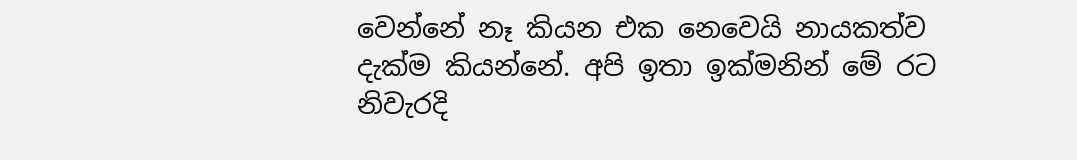වෙන්නේ නෑ කියන එක නෙවෙයි නායකත්ව දැක්ම කියන්නේ. අපි ඉතා ඉක්මනින් මේ රට නිවැරදි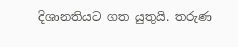දිශානතියට ගත යුතුයි. තරුණ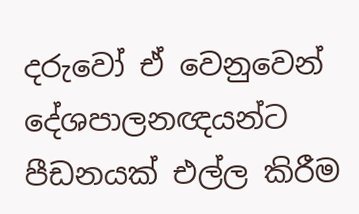දරුවෝ ඒ වෙනුවෙන් දේශපාලනඥයන්ට පීඩනයක් එල්ල කිරීම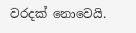වරදක් නොවෙයි.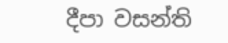දීපා වසන්ති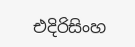එදිරිසිංහ